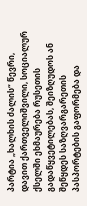პარტია „ხალხის ძალის“ წევრი, დავით ქართველიშვილი, სოციალურ ქსელში ეხმაურება რუსეთის გადაწყვეტილებას, შეიზღუდოს ან შეწყდეს საზღვარგარეთის პასპორტების გაფორმება და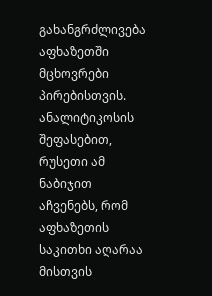გახანგრძლივება აფხაზეთში მცხოვრები პირებისთვის. ანალიტიკოსის შეფასებით, რუსეთი ამ ნაბიჯით აჩვენებს, რომ აფხაზეთის საკითხი აღარაა მისთვის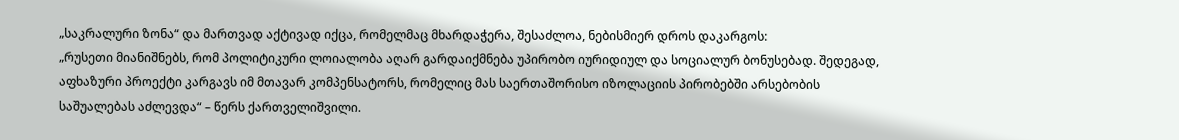„საკრალური ზონა“ და მართვად აქტივად იქცა, რომელმაც მხარდაჭერა, შესაძლოა, ნებისმიერ დროს დაკარგოს:
„რუსეთი მიანიშნებს, რომ პოლიტიკური ლოიალობა აღარ გარდაიქმნება უპირობო იურიდიულ და სოციალურ ბონუსებად. შედეგად, აფხაზური პროექტი კარგავს იმ მთავარ კომპენსატორს, რომელიც მას საერთაშორისო იზოლაციის პირობებში არსებობის საშუალებას აძლევდა“ – წერს ქართველიშვილი.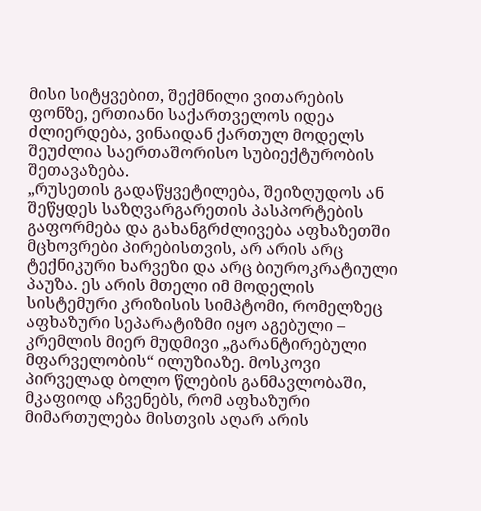მისი სიტყვებით, შექმნილი ვითარების ფონზე, ერთიანი საქართველოს იდეა ძლიერდება, ვინაიდან ქართულ მოდელს შეუძლია საერთაშორისო სუბიექტურობის შეთავაზება.
„რუსეთის გადაწყვეტილება, შეიზღუდოს ან შეწყდეს საზღვარგარეთის პასპორტების გაფორმება და გახანგრძლივება აფხაზეთში მცხოვრები პირებისთვის, არ არის არც ტექნიკური ხარვეზი და არც ბიუროკრატიული პაუზა. ეს არის მთელი იმ მოდელის სისტემური კრიზისის სიმპტომი, რომელზეც აფხაზური სეპარატიზმი იყო აგებული – კრემლის მიერ მუდმივი „გარანტირებული მფარველობის“ ილუზიაზე. მოსკოვი პირველად ბოლო წლების განმავლობაში, მკაფიოდ აჩვენებს, რომ აფხაზური მიმართულება მისთვის აღარ არის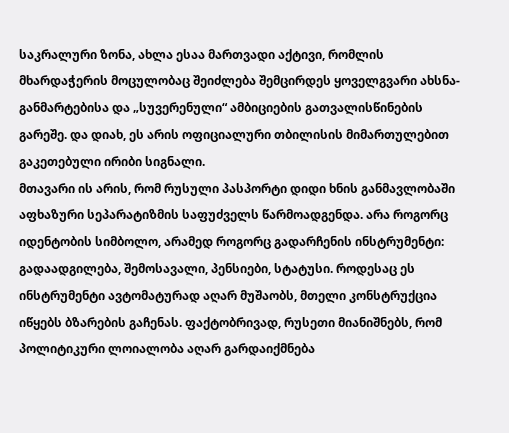საკრალური ზონა, ახლა ესაა მართვადი აქტივი, რომლის მხარდაჭერის მოცულობაც შეიძლება შემცირდეს ყოველგვარი ახსნა-განმარტებისა და „სუვერენული“ ამბიციების გათვალისწინების გარეშე. და დიახ, ეს არის ოფიციალური თბილისის მიმართულებით გაკეთებული ირიბი სიგნალი.
მთავარი ის არის, რომ რუსული პასპორტი დიდი ხნის განმავლობაში აფხაზური სეპარატიზმის საფუძველს წარმოადგენდა. არა როგორც იდენტობის სიმბოლო, არამედ როგორც გადარჩენის ინსტრუმენტი: გადაადგილება, შემოსავალი, პენსიები, სტატუსი. როდესაც ეს ინსტრუმენტი ავტომატურად აღარ მუშაობს, მთელი კონსტრუქცია იწყებს ბზარების გაჩენას. ფაქტობრივად, რუსეთი მიანიშნებს, რომ პოლიტიკური ლოიალობა აღარ გარდაიქმნება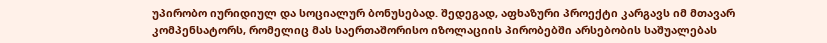უპირობო იურიდიულ და სოციალურ ბონუსებად. შედეგად, აფხაზური პროექტი კარგავს იმ მთავარ კომპენსატორს, რომელიც მას საერთაშორისო იზოლაციის პირობებში არსებობის საშუალებას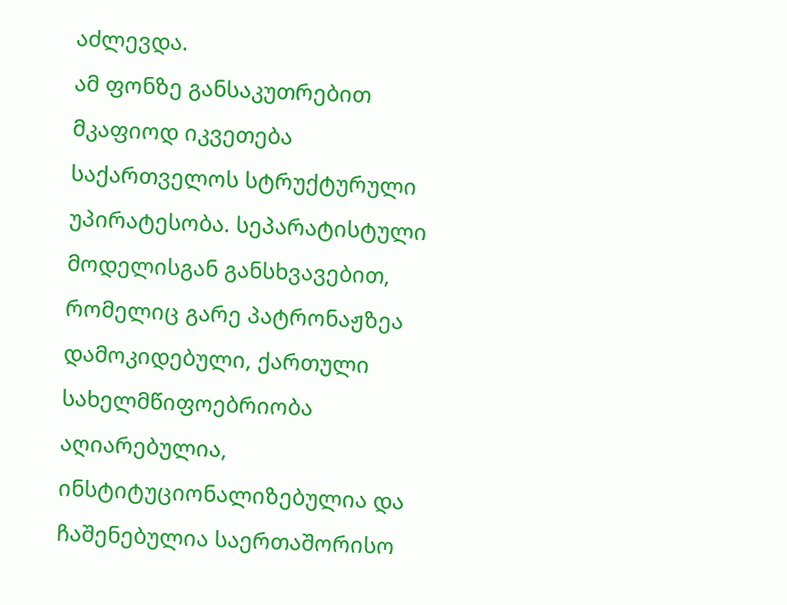აძლევდა.
ამ ფონზე განსაკუთრებით მკაფიოდ იკვეთება საქართველოს სტრუქტურული უპირატესობა. სეპარატისტული მოდელისგან განსხვავებით, რომელიც გარე პატრონაჟზეა დამოკიდებული, ქართული სახელმწიფოებრიობა აღიარებულია, ინსტიტუციონალიზებულია და ჩაშენებულია საერთაშორისო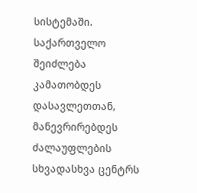სისტემაში. საქართველო შეიძლება კამათობდეს დასავლეთთან, მანევრირებდეს ძალაუფლების სხვადასხვა ცენტრს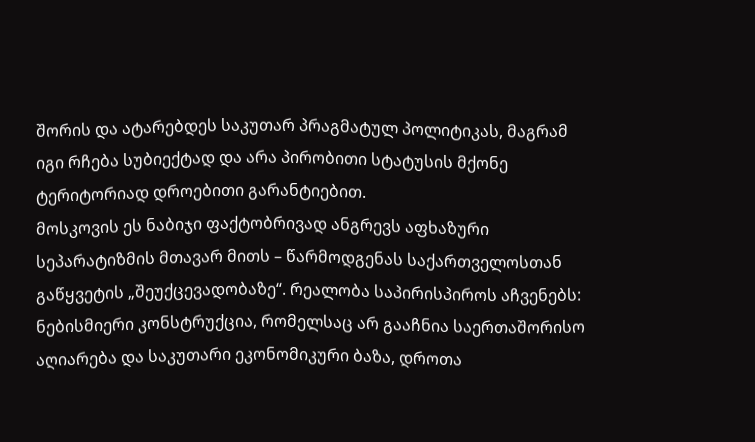შორის და ატარებდეს საკუთარ პრაგმატულ პოლიტიკას, მაგრამ იგი რჩება სუბიექტად და არა პირობითი სტატუსის მქონე ტერიტორიად დროებითი გარანტიებით.
მოსკოვის ეს ნაბიჯი ფაქტობრივად ანგრევს აფხაზური სეპარატიზმის მთავარ მითს – წარმოდგენას საქართველოსთან გაწყვეტის „შეუქცევადობაზე“. რეალობა საპირისპიროს აჩვენებს: ნებისმიერი კონსტრუქცია, რომელსაც არ გააჩნია საერთაშორისო აღიარება და საკუთარი ეკონომიკური ბაზა, დროთა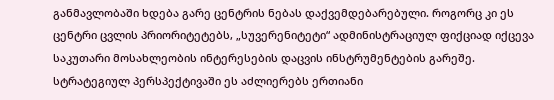განმავლობაში ხდება გარე ცენტრის ნებას დაქვემდებარებული. როგორც კი ეს ცენტრი ცვლის პრიორიტეტებს, „სუვერენიტეტი“ ადმინისტრაციულ ფიქციად იქცევა საკუთარი მოსახლეობის ინტერესების დაცვის ინსტრუმენტების გარეშე.
სტრატეგიულ პერსპექტივაში ეს აძლიერებს ერთიანი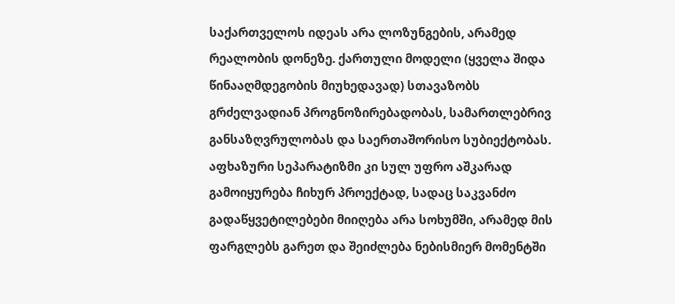საქართველოს იდეას არა ლოზუნგების, არამედ რეალობის დონეზე. ქართული მოდელი (ყველა შიდა წინააღმდეგობის მიუხედავად) სთავაზობს გრძელვადიან პროგნოზირებადობას, სამართლებრივ განსაზღვრულობას და საერთაშორისო სუბიექტობას. აფხაზური სეპარატიზმი კი სულ უფრო აშკარად გამოიყურება ჩიხურ პროექტად, სადაც საკვანძო გადაწყვეტილებები მიიღება არა სოხუმში, არამედ მის ფარგლებს გარეთ და შეიძლება ნებისმიერ მომენტში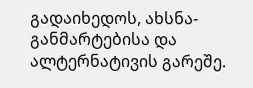გადაიხედოს, ახსნა-განმარტებისა და ალტერნატივის გარეშე.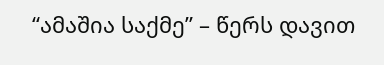“ამაშია საქმე” – წერს დავით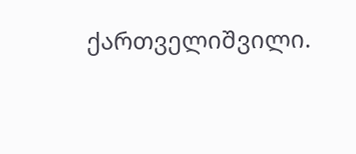ქართველიშვილი.